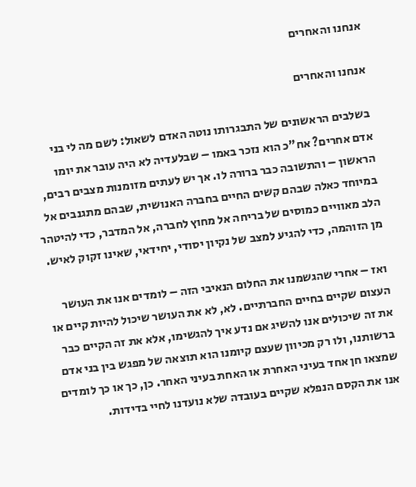אנחנו והאחרים

אנחנו והאחרים

בשלבים הראשונים של התבגרותו נוטה האדם לשאול: לשם מה לי בני אדם אחרים? אח"כ הוא נזכר באמו – שבלעדיה לא היה עובר את יומו הראשון – והתשובה כבר ברורה לו. אך יש לעתים מזומנות מצבים רבים, במיוחד כאלה שבהם קשים החיים בחברה האנושית, שבהם מתגנבים אל הלב מאוויים כמוסים של בריחה אל מחוץ לחברה, אל המדבר, כדי להיטהר מן הזוהמה, כדי להגיע למצב של נקיון יסודי, יחידאי, שאינו זקוק לאיש.

ואז – אחרי שהגשמנו את החלום הנאיבי הזה – לומדים אנו את העושר העצום שקיים בחיים החברתיים. לא, לא את העושר שיכול להיות קיים או את זה שיכולים אנו להשיג אם נדע איך להגשימו, אלא את זה הקיים כבר ברשותנו, ולו רק מכיוון שעצם קיומנו הוא תוצאה של מפגש בין בני אדם שמצאו חן אחד בעיני האחרת או האחת בעיני האחר. כן, כך או כך לומדים אנו את הקסם הנפלא שקיים בעובדה שלא נועדנו לחיי בדידות.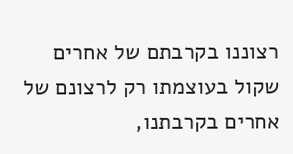רצוננו בקרבתם של אחרים שקול בעוצמתו רק לרצונם של אחרים בקרבתנו,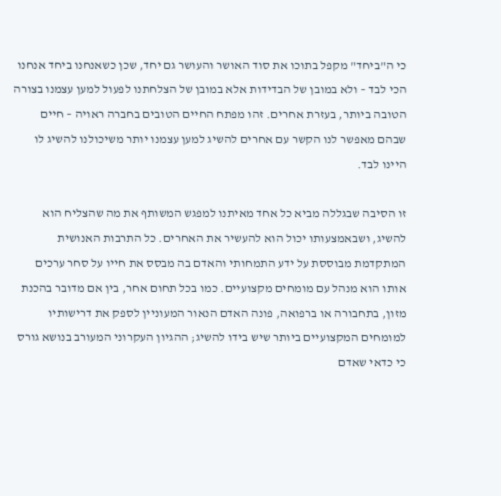כי ה"ביחד" מקפל בתוכו את סוד האושר והעושר גם יחד, שכן כשאנחנו ביחד אנחנו הכי לבד – ולא במובן של הבדידות אלא במובן של הצלחתנו לפעול למען עצמנו בצורה הטובה ביותר, בעזרת אחרים. זהו מפתח החיים הטובים בחברה ראויה – חיים שבהם מאפשר לנו הקשר עם אחרים להשיג למען עצמנו יותר משיכולנו להשיג לו היינו לבד.

זו הסיבה שבגללה מביא כל אחד מאיתנו למפגש המשותף את מה שהצליח הוא להשיג, ושבאמצעותו יכול הוא להעשיר את האחרים. כל התרבות האנושית המתקדמת מבוססת על ידע התמחותי והאדם בה מבסס את חייו על סחר ערכים אותו הוא מנהל עם מומחים מקצועיים. כמו בכל תחום אחר, בין אם מדובר בהכנת מזון, בתחבורה או ברפואה, פונה האדם הנאור המעוניין לספק את דרישותיו למומחים המקצועיים ביותר שיש בידו להשיג; ההגיון העקרוני המעורב בנושא גורס כי כדאי שאדם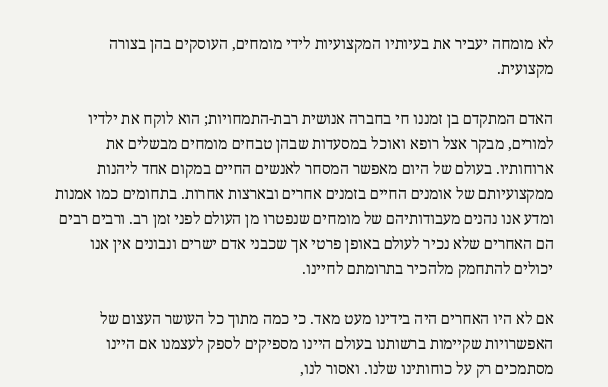לא מומחה יעביר את בעיותיו המקצועיות לידי מומחים, העוסקים בהן בצורה מקצועית.

האדם המתקדם בן זמננו חי בחברה אנושית רבת-התמחויות; הוא לוקח את ילדיו למורים, מבקר אצל רופא ואוכל במסעדות שבהן טבחים מומחים מבשלים את ארוחותיו. בעולם של היום מאפשר המסחר לאנשים החיים במקום אחד ליהנות ממקצועיותם של אומנים החיים בזמנים אחרים ובארצות אחרות. בתחומים כמו אמנות ומדע אנו נהנים מעבודותיהם של מומחים שנפטרו מן העולם לפני זמן רב. ורבים רבים הם האחרים שלא נכיר לעולם באופן פרטי אך שכבני אדם ישרים ונבונים אין אנו יכולים להתחמק מלהכיר בתרומתם לחיינו.

אם לא היו האחרים היה בידינו מעט מאד. כי כמה מתוך כל העושר העצום של האפשרויות שקיימות ברשותנו בעולם היינו מספיקים לספק לעצמנו אם היינו מסתמכים רק על כוחותינו שלנו. ואסור לנו,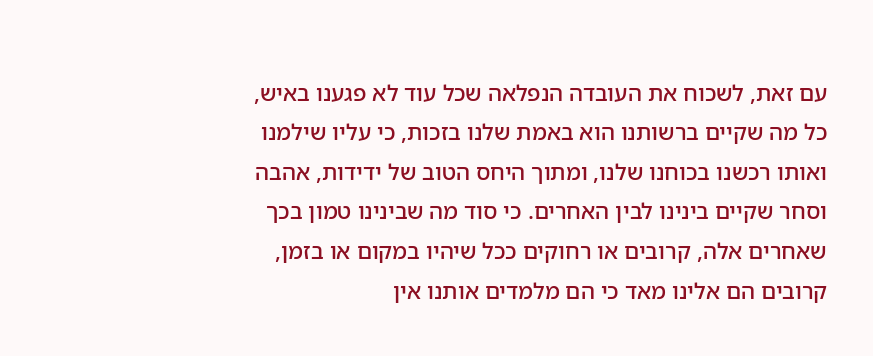עם זאת, לשכוח את העובדה הנפלאה שכל עוד לא פגענו באיש, כל מה שקיים ברשותנו הוא באמת שלנו בזכות, כי עליו שילמנו ואותו רכשנו בכוחנו שלנו, ומתוך היחס הטוב של ידידות, אהבה וסחר שקיים בינינו לבין האחרים. כי סוד מה שבינינו טמון בכך שאחרים אלה, קרובים או רחוקים ככל שיהיו במקום או בזמן, קרובים הם אלינו מאד כי הם מלמדים אותנו אין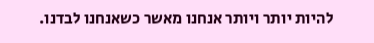להיות יותר ויותר אנחנו מאשר כשאנחנו לבדנו.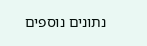נתונים נוספים